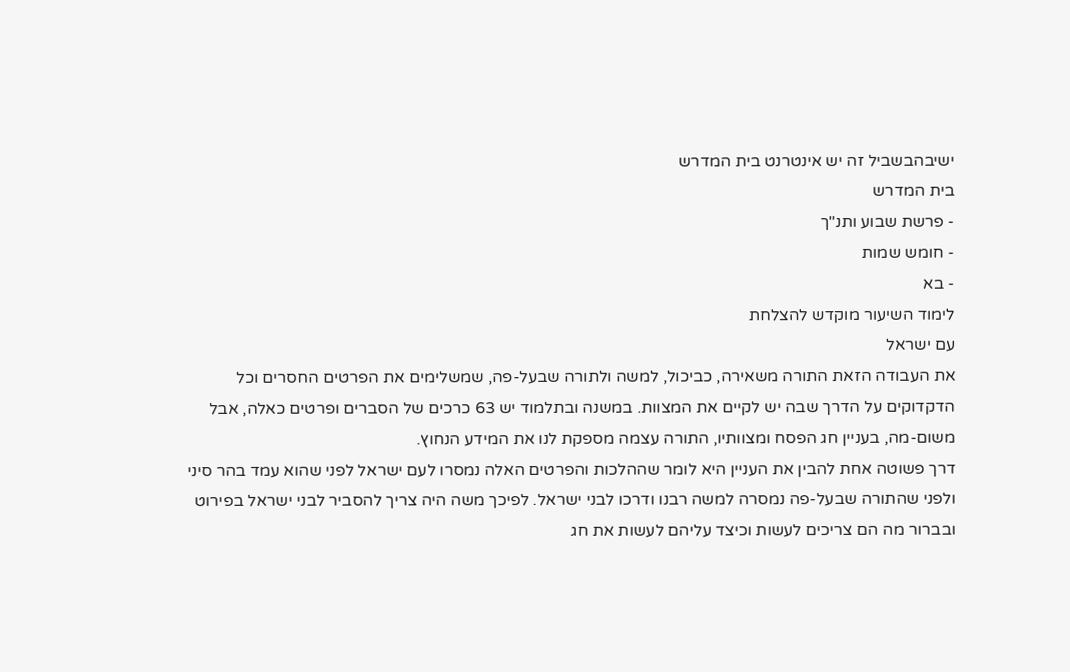ישיבהבשביל זה יש אינטרנט בית המדרש
בית המדרש
- פרשת שבוע ותנ"ך
- חומש שמות
- בא
לימוד השיעור מוקדש להצלחת
עם ישראל
את העבודה הזאת התורה משאירה, כביכול, למשה ולתורה שבעל-פה, שמשלימים את הפרטים החסרים וכל הדקדוקים על הדרך שבה יש לקיים את המצוות. במשנה ובתלמוד יש 63 כרכים של הסברים ופרטים כאלה, אבל משום-מה, בעניין חג הפסח ומצוותיו, התורה עצמה מספקת לנו את המידע הנחוץ.
דרך פשוטה אחת להבין את העניין היא לומר שההלכות והפרטים האלה נמסרו לעם ישראל לפני שהוא עמד בהר סיני ולפני שהתורה שבעל-פה נמסרה למשה רבנו ודרכו לבני ישראל. לפיכך משה היה צריך להסביר לבני ישראל בפירוט ובברור מה הם צריכים לעשות וכיצד עליהם לעשות את חג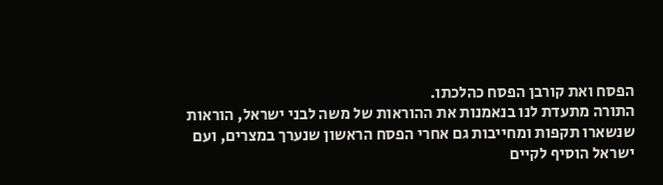הפסח ואת קורבן הפסח כהלכתו.
התורה מתעדת לנו בנאמנות את ההוראות של משה לבני ישראל, הוראות שנשארו תקפות ומחייבות גם אחרי הפסח הראשון שנערך במצרים, ועם ישראל הוסיף לקיים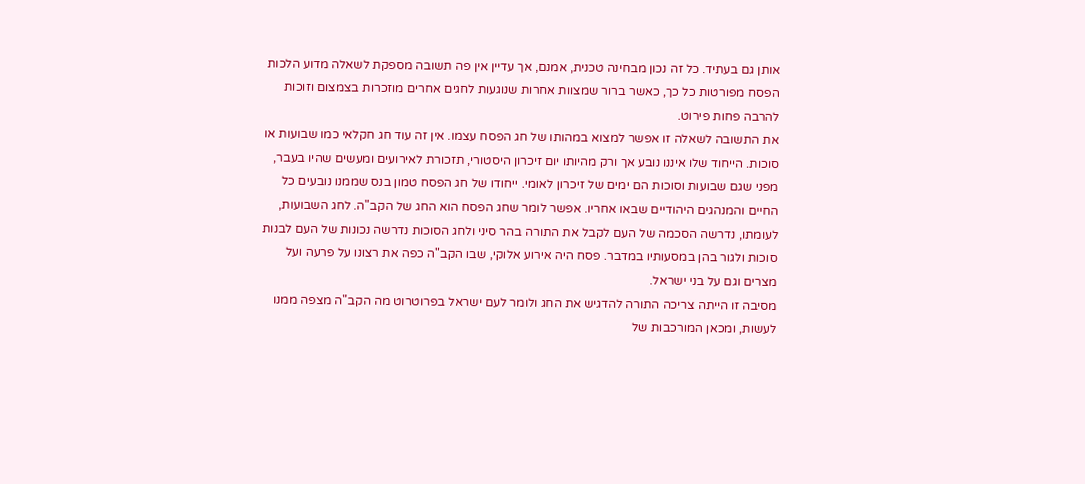אותן גם בעתיד. כל זה נכון מבחינה טכנית, אמנם, אך עדיין אין פה תשובה מספקת לשאלה מדוע הלכות הפסח מפורטות כל כך, כאשר ברור שמצוות אחרות שנוגעות לחגים אחרים מוזכרות בצמצום וזוכות להרבה פחות פירוט.
את התשובה לשאלה זו אפשר למצוא במהותו של חג הפסח עצמו. אין זה עוד חג חקלאי כמו שבועות או סוכות. הייחוד שלו איננו נובע אך ורק מהיותו יום זיכרון היסטורי, תזכורת לאירועים ומעשים שהיו בעבר, מפני שגם שבועות וסוכות הם ימים של זיכרון לאומי. ייחודו של חג הפסח טמון בנס שממנו נובעים כל החיים והמנהגים היהודיים שבאו אחריו. אפשר לומר שחג הפסח הוא החג של הקב"ה. לחג השבועות, לעומתו, נדרשה הסכמה של העם לקבל את התורה בהר סיני ולחג הסוכות נדרשה נכונות של העם לבנות סוכות ולגור בהן במסעותיו במדבר. פסח היה אירוע אלוקי, שבו הקב"ה כפה את רצונו על פרעה ועל מצרים וגם על בני ישראל.
מסיבה זו הייתה צריכה התורה להדגיש את החג ולומר לעם ישראל בפרוטרוט מה הקב"ה מצפה ממנו לעשות, ומכאן המורכבות של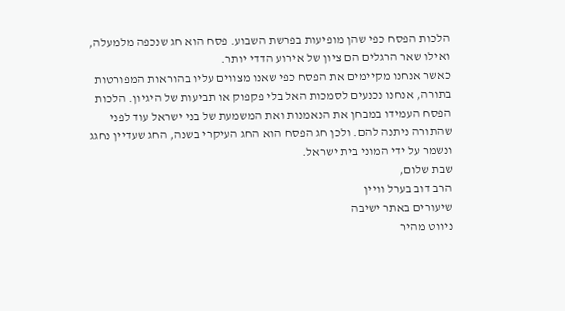הלכות הפסח כפי שהן מופיעות בפרשת השבוע. פסח הוא חג שנכפה מלמעלה, ואילו שאר הרגלים הם ציון של אירוע הדדי יותר.
כאשר אנחנו מקיימים את הפסח כפי שאנו מצווים עליו בהוראות המפורטות בתורה, אנחנו נכנעים לסמכות האל בלי פקפוק או תביעות של היגיון. הלכות הפסח העמידו במבחן את הנאמנות ואת המשמעת של בני ישראל עוד לפני שהתורה ניתנה להם. ולכן חג הפסח הוא החג העיקרי בשנה, החג שעדיין נחגג ונשמר על ידי המוני בית ישראל.
שבת שלום,
הרב דוב בערל וויין
שיעורים באתר ישיבה
ניווט מהיר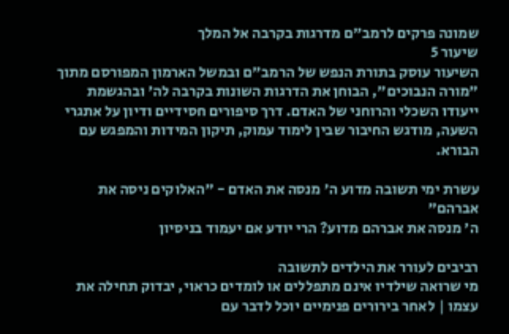שמונה פרקים לרמב"ם מדרגות בקרבה אל המלך
שיעור 5
השיעור עוסק בתורת הנפש של הרמב"ם ובמשל הארמון המפורסם מתוך "מורה הנבוכים", הבוחן את הדרגות השונות בקרבה לה' ובהגשמת ייעודו השכלי והרוחני של האדם. דרך סיפורים חסידיים ודיון על אתגרי השעה, מודגש החיבור שבין לימוד עמוק, תיקון המידות והמפגש עם הבורא.

עשרת ימי תשובה מדוע ה' מנסה את האדם - "האלוקים ניסה את אברהם"
ה' מנסה את אברהם מדוע? הרי יודע אם יעמוד בניסיון

רביבים לעורר את הילדים לתשובה
מי שרואה שילדיו אינם מתפללים או לומדים כראוי, יבדוק תחילה את עצמו | לאחר בירורים פנימיים יוכל לדבר עם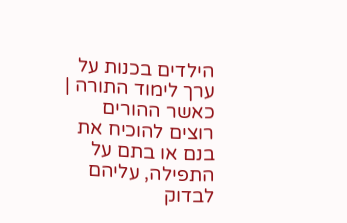הילדים בכנות על ערך לימוד התורה | כאשר ההורים רוצים להוכיח את בנם או בתם על התפילה, עליהם לבדוק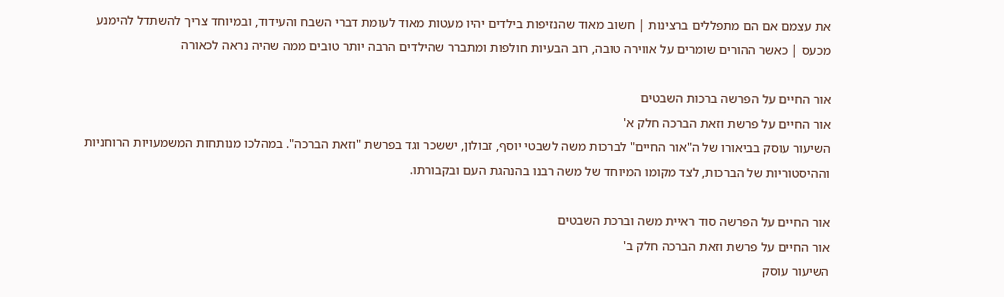את עצמם אם הם מתפללים ברצינות | חשוב מאוד שהנזיפות בילדים יהיו מעטות מאוד לעומת דברי השבח והעידוד, ובמיוחד צריך להשתדל להימנע מכעס | כאשר ההורים שומרים על אווירה טובה, רוב הבעיות חולפות ומתברר שהילדים הרבה יותר טובים ממה שהיה נראה לכאורה

אור החיים על הפרשה ברכות השבטים
אור החיים על פרשת וזאת הברכה חלק א'
השיעור עוסק בביאורו של ה"אור החיים" לברכות משה לשבטי יוסף, זבולון, יששכר וגד בפרשת "וזאת הברכה". במהלכו מנותחות המשמעויות הרוחניות וההיסטוריות של הברכות, לצד מקומו המיוחד של משה רבנו בהנהגת העם ובקבורתו.

אור החיים על הפרשה סוד ראיית משה וברכת השבטים
אור החיים על פרשת וזאת הברכה חלק ב'
השיעור עוסק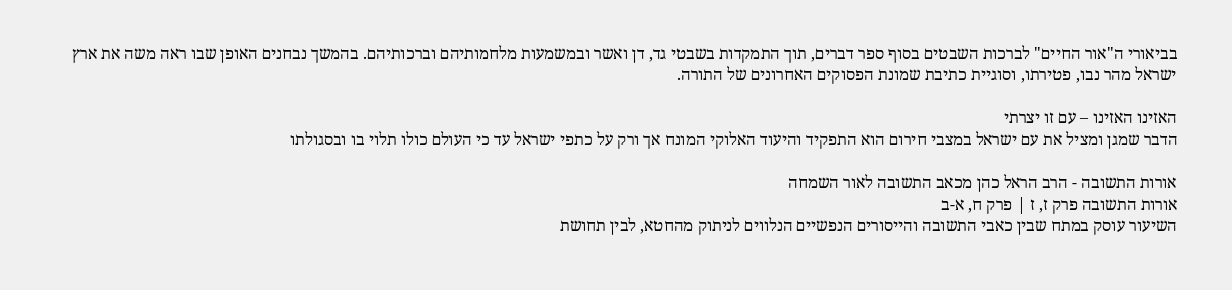בביאורי ה"אור החיים" לברכות השבטים בסוף ספר דברים, תוך התמקדות בשבטי גד, דן ואשר ובמשמעות מלחמותיהם וברכותיהם. בהמשך נבחנים האופן שבו ראה משה את ארץ ישראל מהר נבו, פטירתו, וסוגיית כתיבת שמונת הפסוקים האחרונים של התורה.

האזינו האזינו – עם זו יצרתי
הדבר שמגן ומציל את עם ישראל במצבי חירום הוא התפקיד והיעוד האלוקי המונח אך ורק על כתפי ישראל עד כי העולם כולו תלוי בו ובסגולתו

אורות התשובה - הרב הראל כהן מכאב התשובה לאור השמחה
אורות התשובה פרק ז, ז | פרק ח, א-ב
השיעור עוסק במתח שבין כאבי התשובה והייסורים הנפשיים הנלווים לניתוק מהחטא, לבין תחושת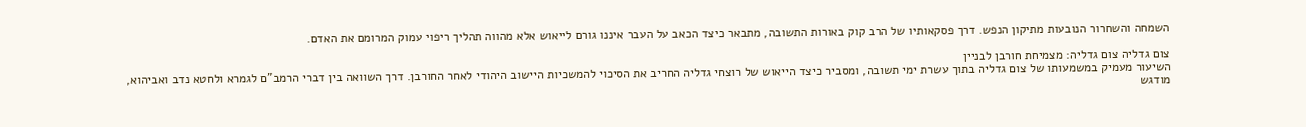השמחה והשחרור הנובעות מתיקון הנפש. דרך פסקאותיו של הרב קוק באורות התשובה, מתבאר כיצד הכאב על העבר איננו גורם לייאוש אלא מהווה תהליך ריפוי עמוק המרומם את האדם.

צום גדליה צום גדליה: מצמיחת חורבן לבניין
השיעור מעמיק במשמעותו של צום גדליה בתוך עשרת ימי תשובה, ומסביר כיצד הייאוש של רוצחי גדליה החריב את הסיכוי להמשכיות היישוב היהודי לאחר החורבן. דרך השוואה בין דברי הרמב"ם לגמרא ולחטא נדב ואביהוא, מודגש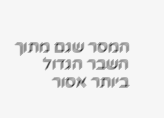המסר שגם מתוך השבר הגדול ביותר אסור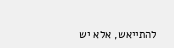להתייאש, אלא יש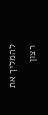להמליך את רצון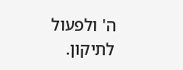ה' ולפעול לתיקון.